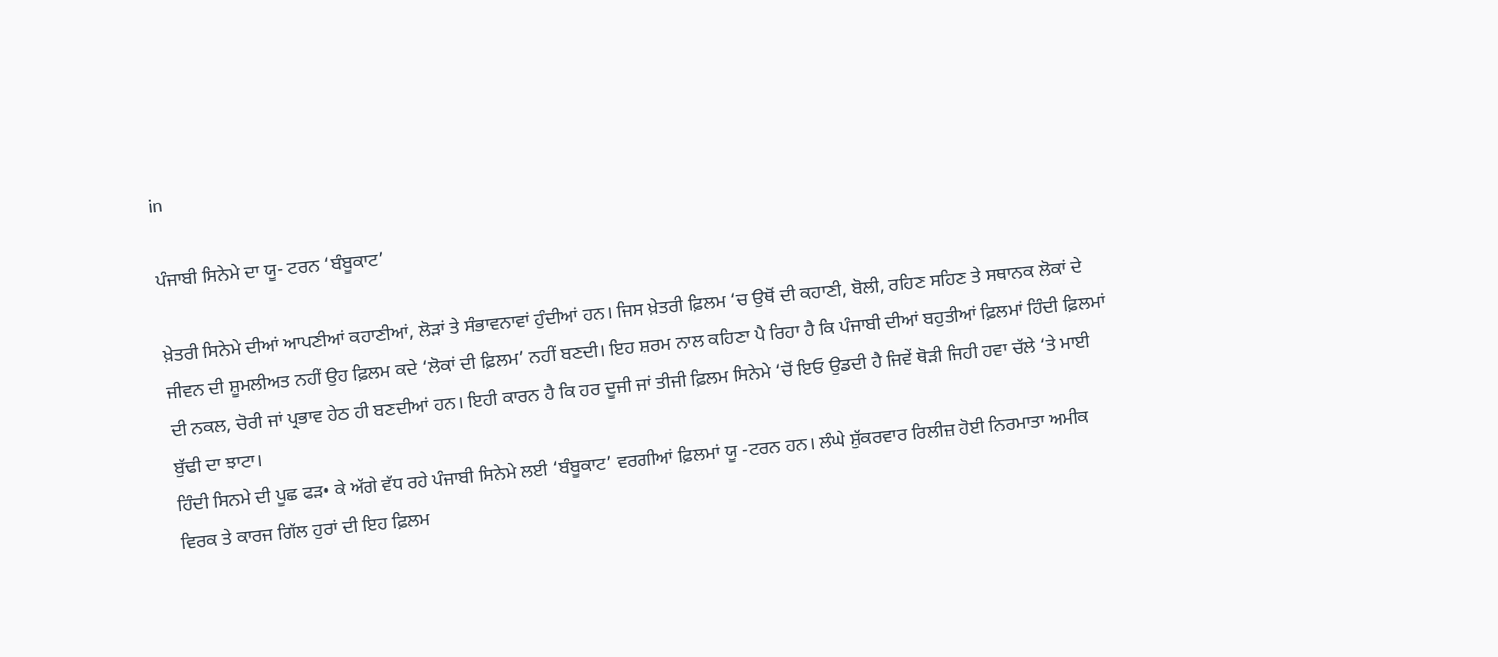in

ਪੰਜਾਬੀ ਸਿਨੇਮੇ ਦਾ ਯੂ- ਟਰਨ ‘ਬੰਬੂਕਾਟ’

ਖ਼ੇਤਰੀ ਸਿਨੇਮੇ ਦੀਆਂ ਆਪਣੀਆਂ ਕਹਾਣੀਆਂ, ਲੋੜਾਂ ਤੇ ਸੰਭਾਵਨਾਵਾਂ ਹੁੰਦੀਆਂ ਹਨ। ਜਿਸ ਖ਼ੇਤਰੀ ਫ਼ਿਲਮ ‘ਚ ਉਥੋਂ ਦੀ ਕਹਾਣੀ, ਬੋਲੀ, ਰਹਿਣ ਸਹਿਣ ਤੇ ਸਥਾਨਕ ਲੋਕਾਂ ਦੇ ਜੀਵਨ ਦੀ ਸ਼ੂਮਲੀਅਤ ਨਹੀਂ ਉਹ ਫ਼ਿਲਮ ਕਦੇ ‘ਲੋਕਾਂ ਦੀ ਫ਼ਿਲਮ’ ਨਹੀਂ ਬਣਦੀ। ਇਹ ਸ਼ਰਮ ਨਾਲ ਕਹਿਣਾ ਪੈ ਰਿਹਾ ਹੈ ਕਿ ਪੰਜਾਬੀ ਦੀਆਂ ਬਹੁਤੀਆਂ ਫ਼ਿਲਮਾਂ ਹਿੰਦੀ ਫ਼ਿਲਮਾਂ ਦੀ ਨਕਲ, ਚੋਰੀ ਜਾਂ ਪ੍ਰਭਾਵ ਹੇਠ ਹੀ ਬਣਦੀਆਂ ਹਨ। ਇਹੀ ਕਾਰਨ ਹੈ ਕਿ ਹਰ ਦੂਜੀ ਜਾਂ ਤੀਜੀ ਫ਼ਿਲਮ ਸਿਨੇਮੇ ‘ਚੋਂ ਇਓ ਉਡਦੀ ਹੈ ਜਿਵੇਂ ਥੋੜੀ ਜਿਹੀ ਹਵਾ ਚੱਲੇ ‘ਤੇ ਮਾਈ ਬੁੱਢੀ ਦਾ ਝਾਟਾ।
ਹਿੰਦੀ ਸਿਨਮੇ ਦੀ ਪੂਛ ਫੜ• ਕੇ ਅੱਗੇ ਵੱਧ ਰਹੇ ਪੰਜਾਬੀ ਸਿਨੇਮੇ ਲਈ ‘ਬੰਬੂਕਾਟ’ ਵਰਗੀਆਂ ਫ਼ਿਲਮਾਂ ਯੂ -ਟਰਨ ਹਨ। ਲੰਘੇ ਸ਼ੁੱਕਰਵਾਰ ਰਿਲੀਜ਼ ਹੋਈ ਨਿਰਮਾਤਾ ਅਮੀਕ ਵਿਰਕ ਤੇ ਕਾਰਜ ਗਿੱਲ ਹੁਰਾਂ ਦੀ ਇਹ ਫ਼ਿਲਮ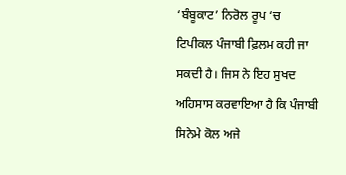‘ਬੰਬੂਕਾਟ’ ਨਿਰੋਲ ਰੂਪ ‘ਚ ਟਿਪੀਕਲ ਪੰਜਾਬੀ ਫ਼ਿਲਮ ਕਹੀ ਜਾ ਸਕਦੀ ਹੈ। ਜਿਸ ਨੇ ਇਹ ਸੁਖਦ ਅਹਿਸਾਸ ਕਰਵਾਇਆ ਹੈ ਕਿ ਪੰਜਾਬੀ ਸਿਨੇਮੇ ਕੋਲ ਅਜੇ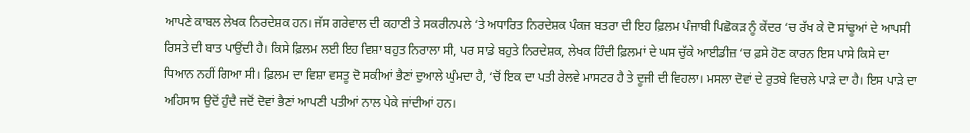ਆਪਣੇ ਕਾਬਲ ਲੇਖਕ ਨਿਰਦੇਸ਼ਕ ਹਨ। ਜੱਸ ਗਰੇਵਾਲ ਦੀ ਕਹਾਣੀ ਤੇ ਸਕਰੀਨਪਲੇ ‘ਤੇ ਅਧਾਰਿਤ ਨਿਰਦੇਸ਼ਕ ਪੰਕਜ ਬਤਰਾ ਦੀ ਇਹ ਫ਼ਿਲਮ ਪੰਜਾਬੀ ਪਿਛੋਕੜ ਨੂੰ ਕੇਂਦਰ ‘ਚ ਰੱਖ ਕੇ ਦੋ ਸਾਂਢੂਆਂ ਦੇ ਆਪਸੀ ਰਿਸਤੇ ਦੀ ਬਾਤ ਪਾਉਂਦੀ ਹੈ। ਕਿਸੇ ਫ਼ਿਲਮ ਲਈ ਇਹ ਵਿਸ਼ਾ ਬਹੁਤ ਨਿਰਾਲਾ ਸੀ, ਪਰ ਸਾਡੇ ਬਹੁਤੇ ਨਿਰਦੇਸ਼ਕ, ਲੇਖਕ ਹਿੰਦੀ ਫ਼ਿਲਮਾਂ ਦੇ ਘਸ ਚੁੱਕੇ ਆਈਡੀਜ਼ ‘ਚ ਫ਼ਸੇ ਹੋਣ ਕਾਰਨ ਇਸ ਪਾਸੇ ਕਿਸੇ ਦਾ ਧਿਆਨ ਨਹੀਂ ਗਿਆ ਸੀ। ਫ਼ਿਲਮ ਦਾ ਵਿਸ਼ਾ ਵਸਤੂ ਦੋ ਸਕੀਆਂ ਭੈਣਾਂ ਦੁਆਲੇ ਘੁੰਮਦਾ ਹੈ, ‘ਚੋਂ ਇਕ ਦਾ ਪਤੀ ਰੇਲਵੇ ਮਾਸਟਰ ਹੈ ਤੇ ਦੂਜੀ ਦੀ ਵਿਹਲਾ। ਮਸਲਾ ਦੋਵਾਂ ਦੇ ਰੁਤਬੇ ਵਿਚਲੇ ਪਾੜੇ ਦਾ ਹੈ। ਇਸ ਪਾੜੇ ਦਾ ਅਹਿਸਾਸ ਉਦੋਂ ਹੁੰਦੈ ਜਦੋਂ ਦੋਵਾਂ ਭੈਣਾਂ ਆਪਣੀ ਪਤੀਆਂ ਨਾਲ ਪੇਕੇ ਜਾਂਦੀਆਂ ਹਨ।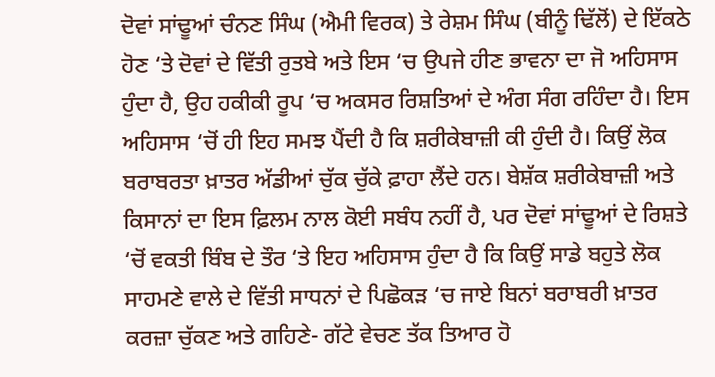ਦੋਵਾਂ ਸਾਂਢੂਆਂ ਚੰਨਣ ਸਿੰਘ (ਐਮੀ ਵਿਰਕ) ਤੇ ਰੇਸ਼ਮ ਸਿੰਘ (ਬੀਨੂੰ ਢਿੱਲੋਂ) ਦੇ ਇੱਕਠੇ ਹੋਣ ‘ਤੇ ਦੋਵਾਂ ਦੇ ਵਿੱਤੀ ਰੁਤਬੇ ਅਤੇ ਇਸ ‘ਚ ਉਪਜੇ ਹੀਣ ਭਾਵਨਾ ਦਾ ਜੋ ਅਹਿਸਾਸ ਹੁੰਦਾ ਹੈ, ਉਹ ਹਕੀਕੀ ਰੂਪ ‘ਚ ਅਕਸਰ ਰਿਸ਼ਤਿਆਂ ਦੇ ਅੰਗ ਸੰਗ ਰਹਿੰਦਾ ਹੈ। ਇਸ ਅਹਿਸਾਸ ‘ਚੋਂ ਹੀ ਇਹ ਸਮਝ ਪੈਂਦੀ ਹੈ ਕਿ ਸ਼ਰੀਕੇਬਾਜ਼ੀ ਕੀ ਹੁੰਦੀ ਹੈ। ਕਿਉਂ ਲੋਕ ਬਰਾਬਰਤਾ ਖ਼ਾਤਰ ਅੱਡੀਆਂ ਚੁੱਕ ਚੁੱਕੇ ਫ਼ਾਹਾ ਲੈਂਦੇ ਹਨ। ਬੇਸ਼ੱਕ ਸ਼ਰੀਕੇਬਾਜ਼ੀ ਅਤੇ ਕਿਸਾਨਾਂ ਦਾ ਇਸ ਫ਼ਿਲਮ ਨਾਲ ਕੋਈ ਸਬੰਧ ਨਹੀਂ ਹੈ, ਪਰ ਦੋਵਾਂ ਸਾਂਢੂਆਂ ਦੇ ਰਿਸ਼ਤੇ ‘ਚੋਂ ਵਕਤੀ ਬਿੰਬ ਦੇ ਤੌਰ ‘ਤੇ ਇਹ ਅਹਿਸਾਸ ਹੁੰਦਾ ਹੈ ਕਿ ਕਿਉਂ ਸਾਡੇ ਬਹੁਤੇ ਲੋਕ ਸਾਹਮਣੇ ਵਾਲੇ ਦੇ ਵਿੱਤੀ ਸਾਧਨਾਂ ਦੇ ਪਿਛੋਕੜ ‘ਚ ਜਾਏ ਬਿਨਾਂ ਬਰਾਬਰੀ ਖ਼ਾਤਰ ਕਰਜ਼ਾ ਚੁੱਕਣ ਅਤੇ ਗਹਿਣੇ- ਗੱਟੇ ਵੇਚਣ ਤੱਕ ਤਿਆਰ ਹੋ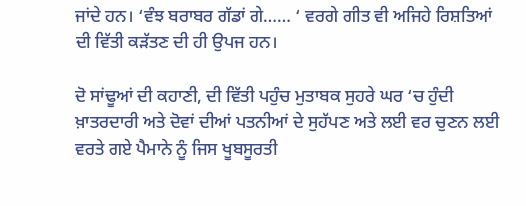ਜਾਂਦੇ ਹਨ। ‘ਵੰਝ ਬਰਾਬਰ ਗੱਡਾਂ ਗੇ…… ‘ ਵਰਗੇ ਗੀਤ ਵੀ ਅਜਿਹੇ ਰਿਸ਼ਤਿਆਂ ਦੀ ਵਿੱਤੀ ਕੜੱਤਣ ਦੀ ਹੀ ਉਪਜ ਹਨ।

ਦੋ ਸਾਂਢੂਆਂ ਦੀ ਕਹਾਣੀ, ਦੀ ਵਿੱਤੀ ਪਹੁੰਚ ਮੁਤਾਬਕ ਸੁਹਰੇ ਘਰ ‘ਚ ਹੁੰਦੀ ਖ਼ਾਤਰਦਾਰੀ ਅਤੇ ਦੋਵਾਂ ਦੀਆਂ ਪਤਨੀਆਂ ਦੇ ਸੁਹੱਪਣ ਅਤੇ ਲਈ ਵਰ ਚੁਣਨ ਲਈ ਵਰਤੇ ਗਏ ਪੈਮਾਨੇ ਨੂੰ ਜਿਸ ਖੂਬਸੂਰਤੀ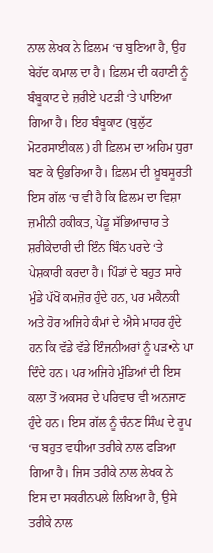ਨਾਲ ਲੇਖਕ ਨੇ ਫ਼ਿਲਮ ‘ਚ ਬੁਣਿਆ ਹੈ, ਉਹ ਬੇਹੱਦ ਕਮਾਲ ਦਾ ਹੈ। ਫ਼ਿਲਮ ਦੀ ਕਹਾਣੀ ਨੂੰ ਬੰਬੂਕਾਟ ਦੇ ਜ਼ਰੀਏ ਪਟੜੀ ‘ਤੇ ਪਾਇਆ ਗਿਆ ਹੈ। ਇਹ ਬੰਬੂਕਾਟ (ਬੁਲੁੱਟ ਮੋਟਰਸਾਈਕਲ) ਹੀ ਫ਼ਿਲਮ ਦਾ ਅਹਿਮ ਧੁਰਾ ਬਣ ਕੇ ਉਭਰਿਆ ਹੈ। ਫ਼ਿਲਮ ਦੀ ਖ਼ੂਬਸੂਰਤੀ ਇਸ ਗੱਲ ‘ਚ ਵੀ ਹੈ ਕਿ ਫ਼ਿਲਮ ਦਾ ਵਿਸ਼ਾ ਜ਼ਮੀਨੀ ਹਕੀਕਤ, ਪੇਂਡੂ ਸੱਭਿਆਚਾਰ ਤੇ ਸ਼ਰੀਕੇਦਾਰੀ ਦੀ ਇੰਨ ਬਿੰਨ ਪਰਦੇ ‘ਤੇ ਪੇਸ਼ਕਾਰੀ ਕਰਦਾ ਹੈ। ਪਿੰਡਾਂ ਦੇ ਬਹੁਤ ਸਾਰੇ ਮੁੰਡੇ ਪੱਖੋਂ ਕਮਜ਼ੋਰ ਹੁੰਦੇ ਹਨ, ਪਰ ਮਕੈਨਕੀ ਅਤੇ ਹੋਰ ਅਜਿਹੇ ਕੰਮਾਂ ਦੇ ਐਸੇ ਮਾਹਰ ਹੁੰਦੇ ਹਨ ਕਿ ਵੱਡੇ ਵੱਡੇ ਇੰਜਨੀਅਰਾਂ ਨੂੰ ਪੜ•ਨੇ ਪਾ ਦਿੰਦੇ ਹਨ। ਪਰ ਅਜਿਹੇ ਮੁੰਡਿਆਂ ਦੀ ਇਸ ਕਲਾ ਤੋਂ ਅਕਸਰ ਦੇ ਪਰਿਵਾਰ ਵੀ ਅਨਜਾਣ ਹੁੰਦੇ ਹਨ। ਇਸ ਗੱਲ ਨੂੰ ਚੰਨਣ ਸਿੰਘ ਦੇ ਰੂਪ ‘ਚ ਬਹੁਤ ਵਧੀਆ ਤਰੀਕੇ ਨਾਲ ਫੜਿਆ ਗਿਆ ਹੈ। ਜਿਸ ਤਰੀਕੇ ਨਾਲ ਲੇਖਕ ਨੇ ਇਸ ਦਾ ਸਕਰੀਨਪਲੇ ਲਿਖਿਆ ਹੈ, ਉਸੇ ਤਰੀਕੇ ਨਾਲ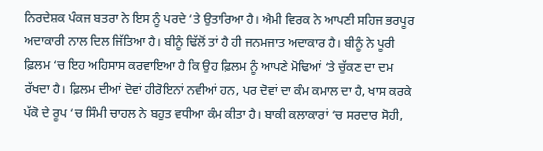ਨਿਰਦੇਸ਼ਕ ਪੰਕਜ ਬਤਰਾ ਨੇ ਇਸ ਨੂੰ ਪਰਦੇ ‘ਤੇ ਉਤਾਰਿਆ ਹੈ। ਐਮੀ ਵਿਰਕ ਨੇ ਆਪਣੀ ਸਹਿਜ ਭਰਪੂਰ ਅਦਾਕਾਰੀ ਨਾਲ ਦਿਲ ਜਿੱਤਿਆ ਹੈ। ਬੀਨੂੰ ਢਿੱਲੋਂ ਤਾਂ ਹੈ ਹੀ ਜਨਮਜਾਤ ਅਦਾਕਾਰ ਹੈ। ਬੀਨੂੰ ਨੇ ਪੂਰੀ ਫ਼ਿਲਮ ‘ਚ ਇਹ ਅਹਿਸਾਸ ਕਰਵਾਇਆ ਹੈ ਕਿ ਉਹ ਫ਼ਿਲਮ ਨੂੰ ਆਪਣੇ ਮੋਢਿਆਂ ‘ਤੇ ਚੁੱਕਣ ਦਾ ਦਮ ਰੱਖਦਾ ਹੈ। ਫ਼ਿਲਮ ਦੀਆਂ ਦੋਵਾਂ ਹੀਰੋਇਨਾਂ ਨਵੀਆਂ ਹਨ, ਪਰ ਦੋਵਾਂ ਦਾ ਕੰਮ ਕਮਾਲ ਦਾ ਹੈ, ਖਾਸ ਕਰਕੇ ਪੱਕੋ ਦੇ ਰੂਪ ‘ਚ ਸਿੰਮੀ ਚਾਹਲ ਨੇ ਬਹੁਤ ਵਧੀਆ ਕੰਮ ਕੀਤਾ ਹੈ। ਬਾਕੀ ਕਲਾਕਾਰਾਂ ‘ਚ ਸਰਦਾਰ ਸੋਹੀ,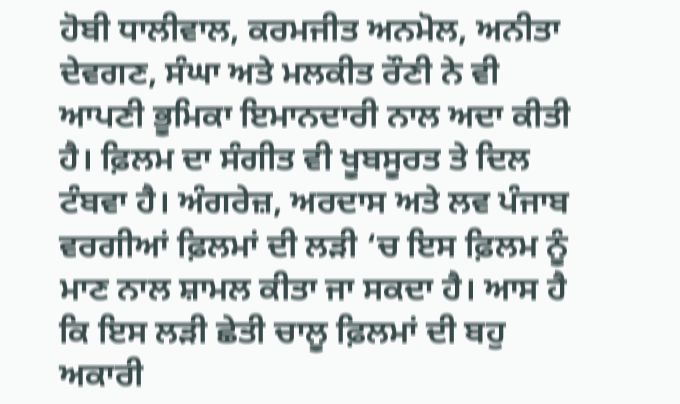ਹੋਬੀ ਧਾਲੀਵਾਲ, ਕਰਮਜੀਤ ਅਨਮੋਲ, ਅਨੀਤਾ ਦੇਵਗਣ, ਸੰਘਾ ਅਤੇ ਮਲਕੀਤ ਰੌਣੀ ਨੇ ਵੀ ਆਪਣੀ ਭੂਮਿਕਾ ਇਮਾਨਦਾਰੀ ਨਾਲ ਅਦਾ ਕੀਤੀ ਹੈ। ਫ਼ਿਲਮ ਦਾ ਸੰਗੀਤ ਵੀ ਖੂਬਸੂਰਤ ਤੇ ਦਿਲ ਟੰਬਵਾ ਹੈ। ਅੰਗਰੇਜ਼, ਅਰਦਾਸ ਅਤੇ ਲਵ ਪੰਜਾਬ ਵਰਗੀਆਂ ਫ਼ਿਲਮਾਂ ਦੀ ਲੜੀ ‘ਚ ਇਸ ਫ਼ਿਲਮ ਨੂੰ ਮਾਣ ਨਾਲ ਸ਼ਾਮਲ ਕੀਤਾ ਜਾ ਸਕਦਾ ਹੈ। ਆਸ ਹੈ ਕਿ ਇਸ ਲੜੀ ਛੇਤੀ ਚਾਲੂ ਫ਼ਿਲਮਾਂ ਦੀ ਬਹੁ ਅਕਾਰੀ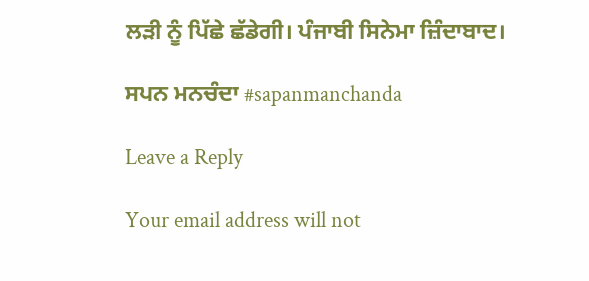ਲੜੀ ਨੂੰ ਪਿੱਛੇ ਛੱਡੇਗੀ। ਪੰਜਾਬੀ ਸਿਨੇਮਾ ਜ਼ਿੰਦਾਬਾਦ।

ਸਪਨ ਮਨਚੰਦਾ #sapanmanchanda

Leave a Reply

Your email address will not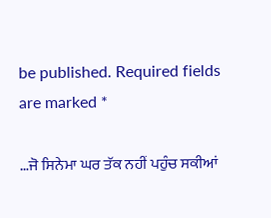be published. Required fields are marked *

…ਜੋ ਸਿਨੇਮਾ ਘਰ ਤੱਕ ਨਹੀਂ ਪਹੁੰਚ ਸਕੀਆਂ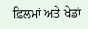ਫ਼ਿਲਮਾਂ ਅਤੇ ਖੇਡਾਂ